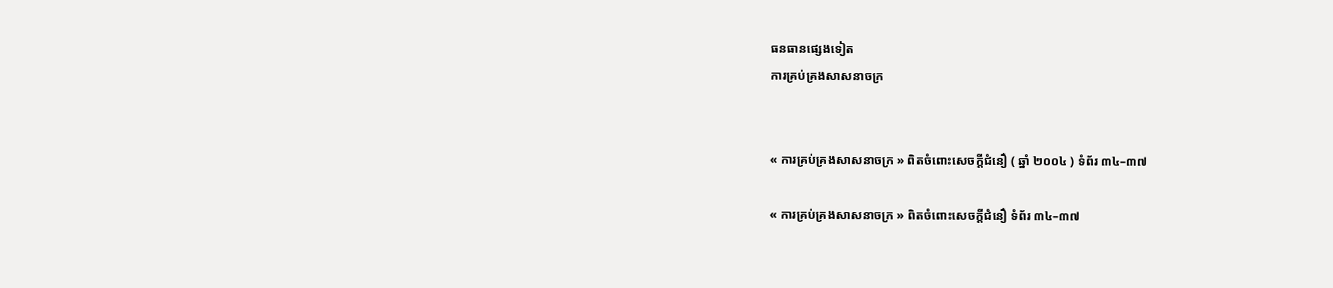ធនធានផ្សេងទៀត
ការគ្រប់គ្រងសាសនាចក្រ


« ការគ្រប់គ្រងសាសនាចក្រ » ពិតចំពោះសេចក្ដីជំនឿ ( ឆ្នាំ ២០០៤ ) ទំព័រ ៣៤–៣៧

« ការគ្រប់គ្រងសាសនាចក្រ » ពិតចំពោះសេចក្ដីជំនឿ ទំព័រ ៣៤–៣៧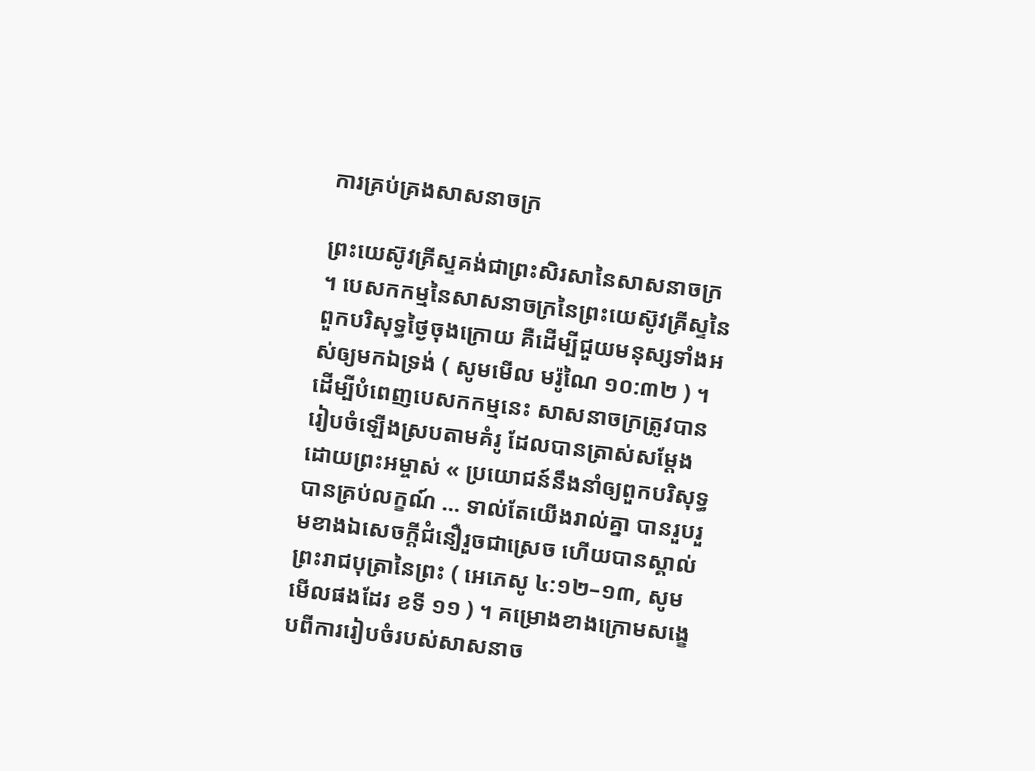ការគ្រប់គ្រងសាសនាចក្រ

ព្រះយេស៊ូវគ្រីស្ទគង់ជាព្រះសិរសានៃសាសនាចក្រ ។ បេសកកម្មនៃសាសនាចក្រនៃព្រះយេស៊ូវគ្រីស្ទនៃពួកបរិសុទ្ធថ្ងៃចុងក្រោយ គឺដើម្បីជួយមនុស្សទាំងអស់ឲ្យមកឯទ្រង់ ( សូមមើល មរ៉ូណៃ ១០:៣២ ) ។ ដើម្បីបំពេញបេសកកម្មនេះ សាសនាចក្រត្រូវបានរៀបចំឡើងស្របតាមគំរូ ដែលបានត្រាស់សម្ដែងដោយព្រះអម្ចាស់ « ប្រយោជន៍នឹងនាំឲ្យពួកបរិសុទ្ធបានគ្រប់លក្ខណ៍ … ទាល់តែយើងរាល់គ្នា បានរួបរួមខាងឯសេចក្តីជំនឿរួចជាស្រេច ហើយបានស្គាល់ព្រះរាជបុត្រានៃព្រះ ( អេភេសូ ៤:១២–១៣, សូមមើលផងដែរ ខទី ១១ ) ។ គម្រោងខាងក្រោមសង្ខេបពីការរៀបចំរបស់សាសនាច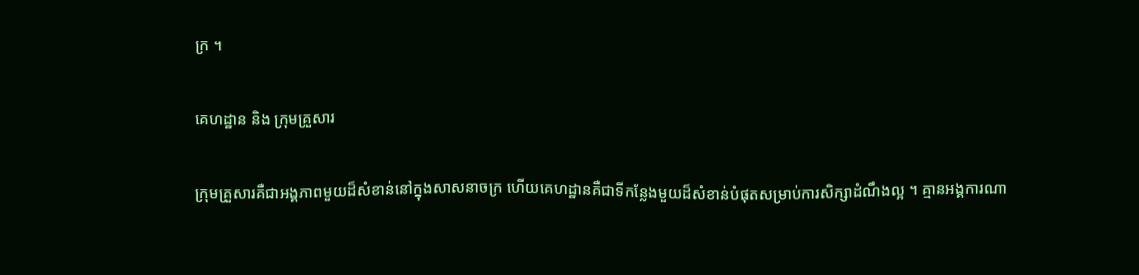ក្រ ។

គេហដ្ឋាន និង ក្រុមគ្រួសារ

ក្រុមគ្រួសារគឺជាអង្គភាពមួយដ៏សំខាន់នៅក្នុងសាសនាចក្រ ហើយគេហដ្ឋានគឺជាទីកន្លែងមួយដ៏សំខាន់បំផុតសម្រាប់ការសិក្សាដំណឹងល្អ ។ គ្មានអង្គការណា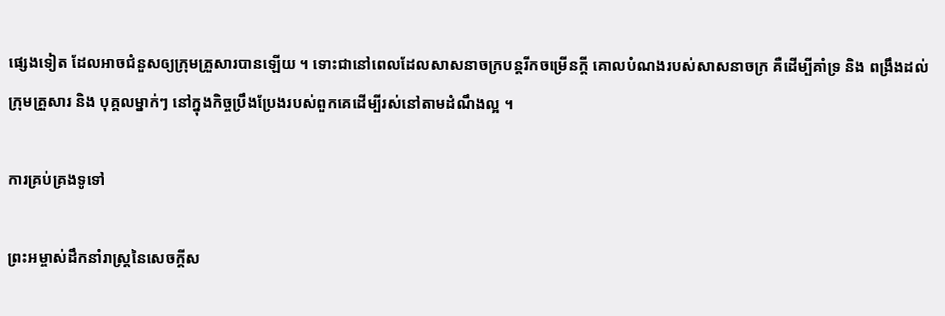ផ្សេងទៀត ដែលអាចជំនួសឲ្យក្រុមគ្រួសារបានឡើយ ។ ទោះជានៅពេលដែលសាសនាចក្របន្តរីកចម្រើនក្ដី គោលបំណងរបស់សាសនាចក្រ គឺដើម្បីគាំទ្រ និង ពង្រឹងដល់ក្រុមគ្រួសារ និង បុគ្គលម្នាក់ៗ នៅក្នុងកិច្ចប្រឹងប្រែងរបស់ពួកគេដើម្បីរស់នៅតាមដំណឹងល្អ ។

ការគ្រប់គ្រងទូទៅ

ព្រះអម្ចាស់ដឹកនាំរាស្ត្រនៃសេចក្តីស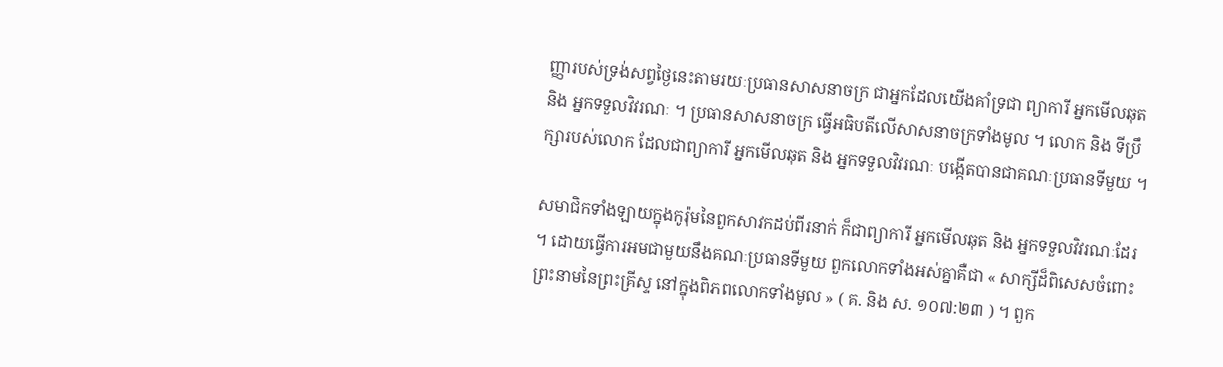ញ្ញារបស់ទ្រង់សព្វថ្ងៃនេះតាមរយៈប្រធានសាសនាចក្រ ជាអ្នកដែលយើងគាំទ្រជា ព្យាការី អ្នកមើលឆុត និង អ្នកទទួលវិវរណៈ ។ ប្រធានសាសនាចក្រ ធ្វើអធិបតីលើសាសនាចក្រទាំងមូល ។ លោក និង ទីប្រឹក្សារបស់លោក ដែលជាព្យាការី អ្នកមើលឆុត និង អ្នកទទួលវិវរណៈ បង្កើតបានជាគណៈប្រធានទីមួយ ។

សមាជិកទាំងឡាយក្នុងកូរ៉ុមនៃពួកសាវកដប់ពីរនាក់ ក៏ជាព្យាការី អ្នកមើលឆុត និង អ្នកទទួលវិវរណៈដែរ ។ ដោយធ្វើការអមជាមួយនឹងគណៈប្រធានទីមួយ ពួកលោកទាំងអស់គ្នាគឺជា « សាក្សីដ៏ពិសេសចំពោះព្រះនាមនៃព្រះគ្រីស្ទ នៅក្នុងពិភពលោកទាំងមូល » ( គ. និង ស. ១០៧:២៣ ) ។ ពួក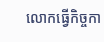លោកធ្វើកិច្ចកា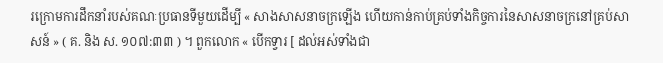រក្រោមការដឹកនាំរបស់គណៈប្រធានទីមួយដើម្បី « សាងសាសនាចក្រឡើង ហើយកាន់កាប់គ្រប់ទាំងកិច្ចការនៃសាសនាចក្រនៅគ្រប់សាសន៍ » ( គ. និង ស. ១០៧:៣៣ ) ។ ពួកលោក « បើកទ្វារ [ ដល់អស់ទាំងជា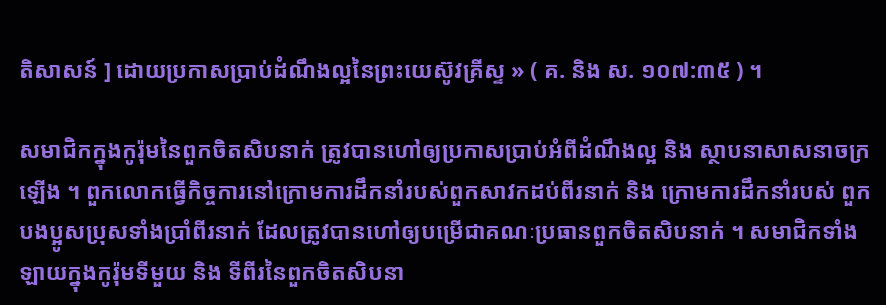តិសាសន៍ ] ដោយប្រកាសប្រាប់ដំណឹងល្អនៃព្រះយេស៊ូវគ្រីស្ទ » ( គ. និង ស. ១០៧:៣៥ ) ។

សមាជិកក្នុងកូរ៉ុមនៃពួកចិតសិបនាក់ ត្រូវបានហៅឲ្យប្រកាសប្រាប់អំពីដំណឹងល្អ និង ស្ថាបនាសាសនាចក្រឡើង ។ ពួកលោកធ្វើកិច្ចការនៅក្រោមការដឹកនាំរបស់ពួកសាវកដប់ពីរនាក់ និង ក្រោមការដឹកនាំរបស់ ពួកបងប្អូសប្រុសទាំងប្រាំពីរនាក់ ដែលត្រូវបានហៅឲ្យបម្រើជាគណៈប្រធានពួកចិតសិបនាក់ ។ សមាជិកទាំងឡាយក្នុងកូរ៉ុមទីមួយ និង ទីពីរនៃពួកចិតសិបនា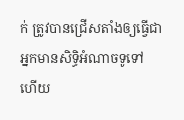ក់ ត្រូវបានជ្រើសតាំងឲ្យធ្វើជាអ្នកមានសិទ្ធិអំណាចទូទៅ ហើយ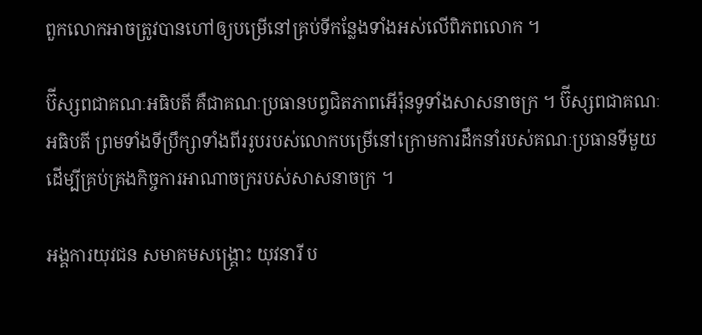ពួកលោកអាចត្រូវបានហៅឲ្យបម្រើនៅគ្រប់ទីកន្លែងទាំងអស់លើពិភពលោក ។

ប៊ីស្សពជាគណៈអធិបតី គឺជាគណៈប្រធានបព្វជិតភាពអើរ៉ុនទូទាំងសាសនាចក្រ ។ ប៊ីស្សពជាគណៈអធិបតី ព្រមទាំងទីប្រឹក្សាទាំងពីររូបរបស់លោកបម្រើនៅក្រោមការដឹកនាំរបស់គណៈប្រធានទីមួយ ដើម្បីគ្រប់គ្រងកិច្ចការអាណាចក្ររបស់សាសនាចក្រ ។

អង្គការយុវជន សមាគមសង្គ្រោះ យុវនារី ប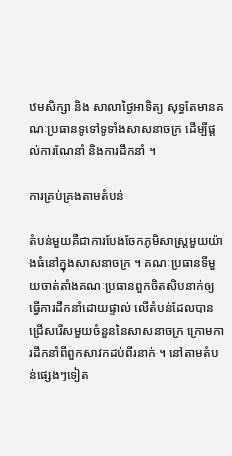ឋមសិក្សា និង សាលាថ្ងៃអាទិត្យ សុទ្ធតែមានគណៈប្រធានទូទៅទូទាំងសាសនាចក្រ ដើម្បីផ្តល់ការណែនាំ និងការដឹកនាំ ។

ការគ្រប់គ្រងតាមតំបន់

តំបន់មួយគឺជាការបែងចែកភូមិសាស្ត្រមួយយ៉ាងធំនៅក្នុងសាសនាចក្រ ។ គណៈប្រធានទីមួយចាត់តាំងគណៈប្រធានពួកចិតសិបនាក់ឲ្យធ្វើការដឹកនាំដោយផ្ទាល់ លើតំបន់ដែលបានជ្រើសរើសមួយចំនួននៃសាសនាចក្រ ក្រោមការដឹកនាំពីពួកសាវកដប់ពីរនាក់ ។ នៅតាមតំបន់ផ្សេងៗទៀត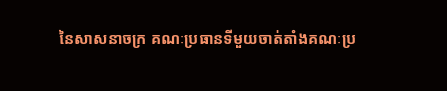នៃសាសនាចក្រ គណៈប្រធានទីមួយចាត់តាំងគណៈប្រ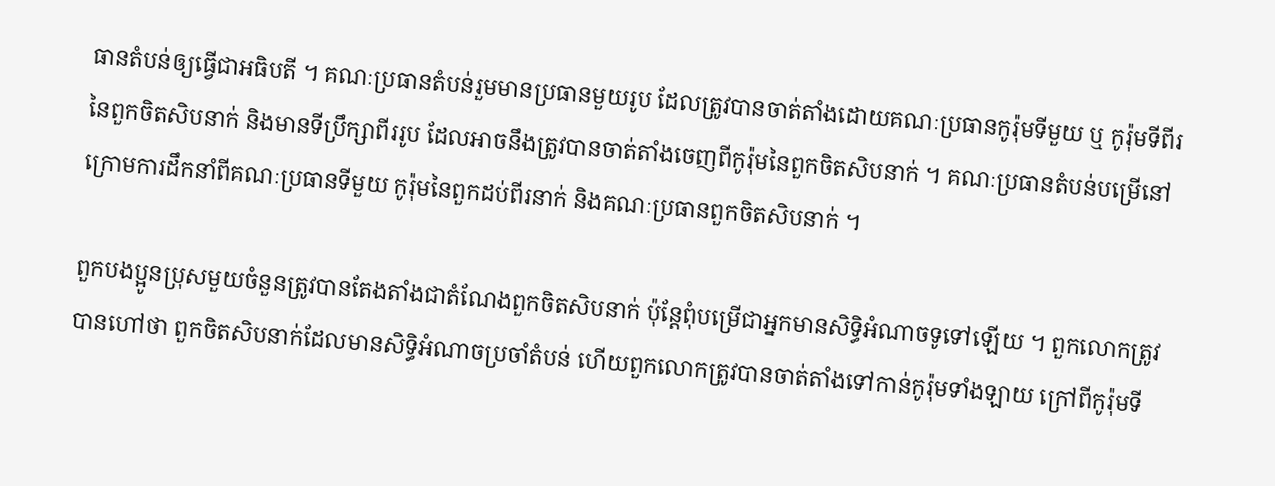ធានតំបន់ឲ្យធ្វើជាអធិបតី ។ គណៈប្រធានតំបន់រួមមានប្រធានមួយរូប ដែលត្រូវបានចាត់តាំងដោយគណៈប្រធានកូរ៉ុមទីមួយ ឬ កូរ៉ុមទីពីរនៃពួកចិតសិបនាក់ និងមានទីប្រឹក្សាពីររូប ដែលអាចនឹងត្រូវបានចាត់តាំងចេញពីកូរ៉ុមនៃពួកចិតសិបនាក់ ។ គណៈប្រធានតំបន់បម្រើនៅក្រោមការដឹកនាំពីគណៈប្រធានទីមួយ កូរ៉ុមនៃពួកដប់ពីរនាក់ និងគណៈប្រធានពួកចិតសិបនាក់ ។

ពួកបងប្អូនប្រុសមួយចំនួនត្រូវបានតែងតាំងជាតំណែងពួកចិតសិបនាក់ ប៉ុន្តែពុំបម្រើជាអ្នកមានសិទ្ធិអំណាចទូទៅឡើយ ។ ពួកលោកត្រូវបានហៅថា ពួកចិតសិបនាក់ដែលមានសិទ្ធិអំណាចប្រចាំតំបន់ ហើយពួកលោកត្រូវបានចាត់តាំងទៅកាន់កូរ៉ុមទាំងឡាយ ក្រៅពីកូរ៉ុមទី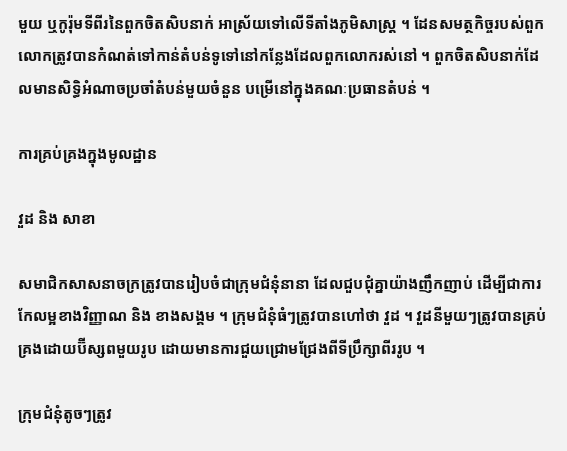មួយ ឬកូរ៉ុមទីពីរនៃពួកចិតសិបនាក់ អាស្រ័យទៅលើទីតាំងភូមិសាស្ត្រ ។ ដែនសមត្ថកិច្ចរបស់ពួកលោកត្រូវបានកំណត់ទៅកាន់តំបន់ទូទៅនៅកន្លែងដែលពួកលោករស់នៅ ។ ពួកចិតសិបនាក់ដែលមានសិទ្ធិអំណាចប្រចាំតំបន់មួយចំនួន បម្រើនៅក្នុងគណៈប្រធានតំបន់ ។

ការគ្រប់គ្រងក្នុងមូលដ្ឋាន

វួដ និង សាខា

សមាជិកសាសនាចក្រត្រូវបានរៀបចំជាក្រុមជំនុំនានា ដែលជួបជុំគ្នាយ៉ាងញឹកញាប់ ដើម្បីជាការកែលម្អខាងវិញ្ញាណ និង ខាងសង្គម ។ ក្រុមជំនុំធំៗត្រូវបានហៅថា វួដ ។ វួដនីមួយៗត្រូវបានគ្រប់គ្រងដោយប៊ីស្សពមួយរូប ដោយមានការជួយជ្រោមជ្រែងពីទីប្រឹក្សាពីររូប ។

ក្រុមជំនុំតូចៗត្រូវ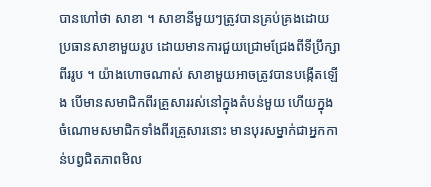បានហៅថា សាខា ។ សាខានីមួយៗត្រូវបានគ្រប់គ្រងដោយប្រធានសាខាមួយរូប ដោយមានការជួយជ្រោមជ្រែងពីទីប្រឹក្សាពីររូប ។ យ៉ាងហោចណាស់ សាខាមួយអាចត្រូវបានបង្កើតឡើង បើមានសមាជិកពីរគ្រួសាររស់នៅក្នុងតំបន់មួយ ហើយក្នុងចំណោមសមាជិកទាំងពីរគ្រួសារនោះ មានបុរសម្នាក់ជាអ្នកកាន់បព្វជិតភាពមិល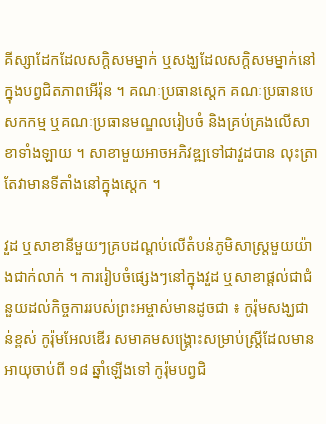គីស្សាដែកដែលសក្តិសមម្នាក់ ឬសង្ឃដែលសក្តិសមម្នាក់នៅក្នុងបព្វជិតភាពអើរ៉ុន ។ គណៈប្រធានស្តេក គណៈប្រធានបេសកកម្ម ឬគណៈប្រធានមណ្ឌលរៀបចំ និងគ្រប់គ្រងលើសាខាទាំងឡាយ ។ សាខាមួយអាចអភិវឌ្ឍទៅជាវួដបាន លុះត្រាតែវាមានទីតាំងនៅក្នុងស្ដេក ។

វួដ ឬសាខានីមួយៗគ្របដណ្តប់លើតំបន់ភូមិសាស្ត្រមួយយ៉ាងជាក់លាក់ ។ ការរៀបចំផ្សេងៗនៅក្នុងវួដ ឬសាខាផ្តល់ជាជំនួយដល់កិច្ចការរបស់ព្រះអម្ចាស់មានដូចជា ៖ កូរ៉ុមសង្ឃជាន់ខ្ពស់ កូរ៉ុមអែលឌើរ សមាគមសង្គ្រោះសម្រាប់ស្ត្រីដែលមានអាយុចាប់ពី ១៨ ឆ្នាំឡើងទៅ កូរ៉ុមបព្វជិ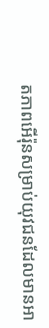តភាពអើរ៉ុនសម្រាប់យុវជនដែលមានអា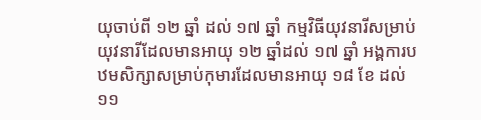យុចាប់ពី ១២ ឆ្នាំ ដល់ ១៧ ឆ្នាំ កម្មវិធីយុវនារីសម្រាប់យុវនារីដែលមានអាយុ ១២ ឆ្នាំដល់ ១៧ ឆ្នាំ អង្គការបឋមសិក្សាសម្រាប់កុមារដែលមានអាយុ ១៨ ខែ ដល់ ១១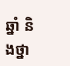ឆ្នាំ និងថ្នា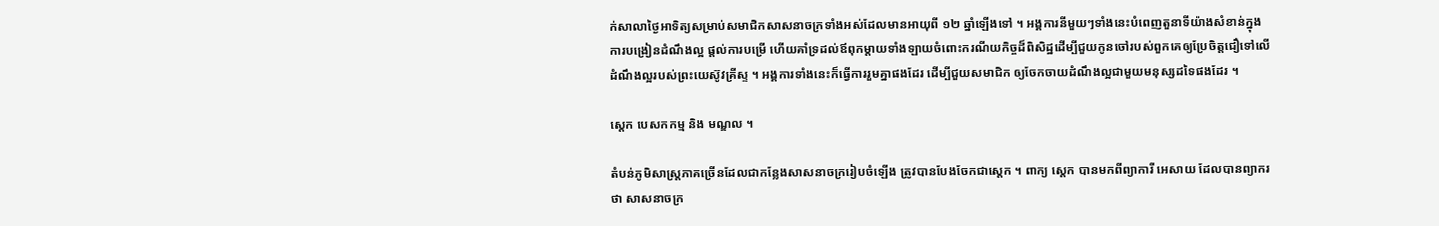ក់សាលាថ្ងៃអាទិត្យសម្រាប់សមាជិកសាសនាចក្រទាំងអស់ដែលមានអាយុពី ១២ ឆ្នាំឡើងទៅ ។ អង្គការនីមួយៗទាំងនេះបំពេញតួនាទីយ៉ាងសំខាន់ក្នុងការបង្រៀនដំណឹងល្អ ផ្ដល់ការបម្រើ ហើយគាំទ្រដល់ឪពុកម្តាយទាំងឡាយចំពោះករណីយកិច្ចដ៏ពិសិដ្ឋដើម្បីជួយកូនចៅរបស់ពួកគេឲ្យប្រែចិត្តជឿទៅលើដំណឹងល្អរបស់ព្រះយេស៊ូវគ្រីស្ទ ។ អង្គការទាំងនេះក៏ធ្វើការរួមគ្នាផងដែរ ដើម្បីជួយសមាជិក ឲ្យចែកចាយដំណឹងល្អជាមួយមនុស្សដទៃផងដែរ ។

ស្តេក បេសកកម្ម និង មណ្ឌល ។

តំបន់ភូមិសាស្ត្រភាគច្រើនដែលជាកន្លែងសាសនាចក្ររៀបចំឡើង ត្រូវបានបែងចែកជាស្តេក ។ ពាក្យ ស្តេក បានមកពីព្យាការី អេសាយ ដែលបានព្យាករថា សាសនាចក្រ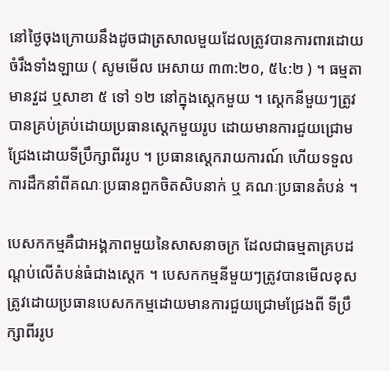នៅថ្ងៃចុងក្រោយនឹងដូចជាត្រសាលមួយដែលត្រូវបានការពារដោយចំរឹងទាំងឡាយ ( សូមមើល អេសាយ ៣៣:២០, ៥៤:២ ) ។ ធម្មតា មានវួដ ឬសាខា ៥ ទៅ ១២ នៅក្នុងស្តេកមួយ ។ ស្តេកនីមួយៗត្រូវបានគ្រប់គ្រប់ដោយប្រធានស្តេកមួយរូប ដោយមានការជួយជ្រោមជ្រែងដោយទីប្រឹក្សាពីររូប ។ ប្រធានស្តេករាយការណ៍ ហើយទទួលការដឹកនាំពីគណៈប្រធានពួកចិតសិបនាក់ ឬ គណៈប្រធានតំបន់ ។

បេសកកម្មគឺជាអង្គភាពមួយនៃសាសនាចក្រ ដែលជាធម្មតាគ្របដណ្តប់លើតំបន់ធំជាងស្តេក ។ បេសកកម្មនីមួយៗត្រូវបានមើលខុសត្រូវដោយប្រធានបេសកកម្មដោយមានការជួយជ្រោមជ្រែងពី ទីប្រឹក្សាពីររូប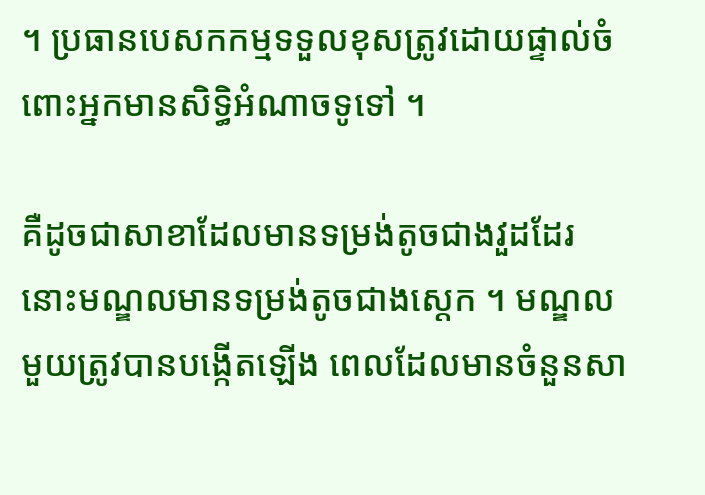។ ប្រធានបេសកកម្មទទួលខុសត្រូវដោយផ្ទាល់ចំពោះអ្នកមានសិទ្ធិអំណាចទូទៅ ។

គឺដូចជាសាខាដែលមានទម្រង់តូចជាងវួដដែរ នោះមណ្ឌលមានទម្រង់តូចជាងស្តេក ។ មណ្ឌលមួយត្រូវបានបង្កើតឡើង ពេលដែលមានចំនួនសា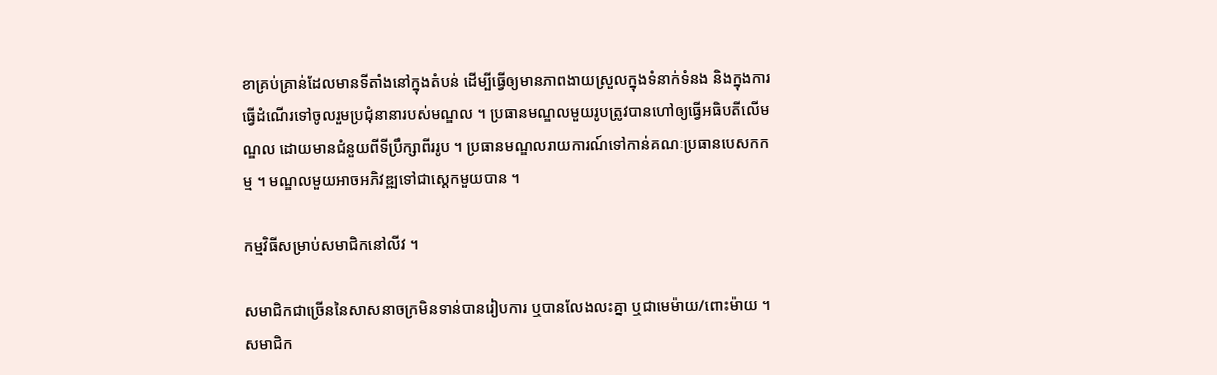ខាគ្រប់គ្រាន់ដែលមានទីតាំងនៅក្នុងតំបន់ ដើម្បីធ្វើឲ្យមានភាពងាយស្រួលក្នុងទំនាក់ទំនង និងក្នុងការធ្វើដំណើរទៅចូលរួមប្រជុំនានារបស់មណ្ឌល ។ ប្រធានមណ្ឌលមួយរូបត្រូវបានហៅឲ្យធ្វើអធិបតីលើមណ្ឌល ដោយមានជំនួយពីទីប្រឹក្សាពីររូប ។ ប្រធានមណ្ឌលរាយការណ៍ទៅកាន់គណៈប្រធានបេសកកម្ម ។ មណ្ឌលមួយអាចអភិវឌ្ឍទៅជាស្តេកមួយបាន ។

កម្មវិធីសម្រាប់សមាជិកនៅលីវ ។

សមាជិកជាច្រើននៃសាសនាចក្រមិនទាន់បានរៀបការ ឬបានលែងលះគ្នា ឬជាមេម៉ាយ/ពោះម៉ាយ ។ សមាជិក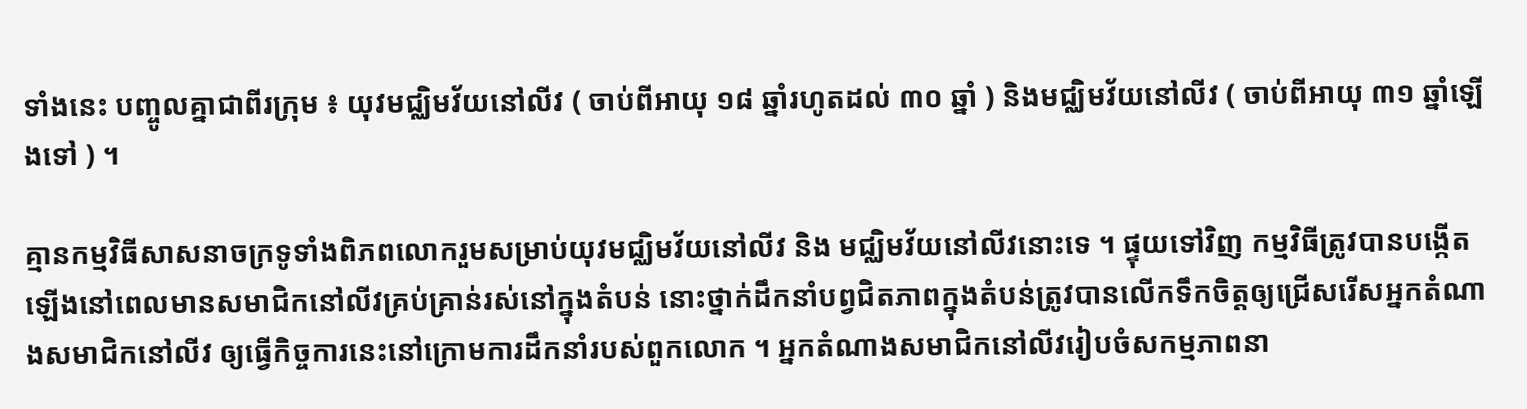ទាំងនេះ បញ្ចូលគ្នាជាពីរក្រុម ៖ យុវមជ្ឈិមវ័យនៅលីវ ( ចាប់ពីអាយុ ១៨ ឆ្នាំរហូតដល់ ៣០ ឆ្នាំ ) និងមជ្ឈិមវ័យនៅលីវ ( ចាប់ពីអាយុ ៣១ ឆ្នាំឡើងទៅ ) ។

គ្មានកម្មវិធីសាសនាចក្រទូទាំងពិភពលោករួមសម្រាប់យុវមជ្ឈិមវ័យនៅលីវ និង មជ្ឈិមវ័យនៅលីវនោះទេ ។ ផ្ទុយទៅវិញ កម្មវិធីត្រូវបានបង្កើតឡើងនៅពេលមានសមាជិកនៅលីវគ្រប់គ្រាន់រស់នៅក្នុងតំបន់ នោះថ្នាក់ដឹកនាំបព្វជិតភាពក្នុងតំបន់ត្រូវបានលើកទឹកចិត្តឲ្យជ្រើសរើសអ្នកតំណាងសមាជិកនៅលីវ ឲ្យធ្វើកិច្ចការនេះនៅក្រោមការដឹកនាំរបស់ពួកលោក ។ អ្នកតំណាងសមាជិកនៅលីវរៀបចំសកម្មភាពនា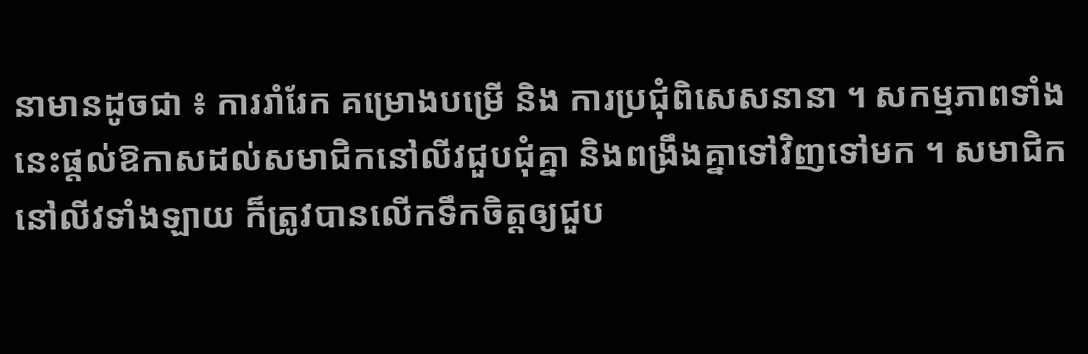នាមានដូចជា ៖ ការរាំរែក គម្រោងបម្រើ និង ការប្រជុំពិសេសនានា ។ សកម្មភាពទាំងនេះផ្តល់ឱកាសដល់សមាជិកនៅលីវជួបជុំគ្នា និងពង្រឹងគ្នាទៅវិញទៅមក ។ សមាជិកនៅលីវទាំងឡាយ ក៏ត្រូវបានលើកទឹកចិត្តឲ្យជួប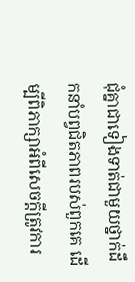ជុំគ្នាជាទៀងទាត់ជាមួយថ្នាក់ដឹកនាំបព្វជិតភាពរបស់ពួកគេ ដើម្បីពិភាក្សាអំពីសេចក្តីត្រូវការ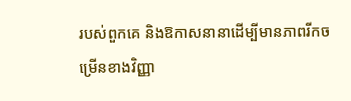របស់ពួកគេ និងឱកាសនានាដើម្បីមានភាពរីកចម្រើនខាងវិញ្ញា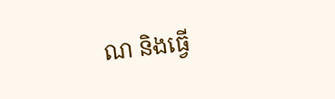ណ និងធ្វើ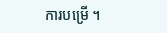ការបម្រើ ។